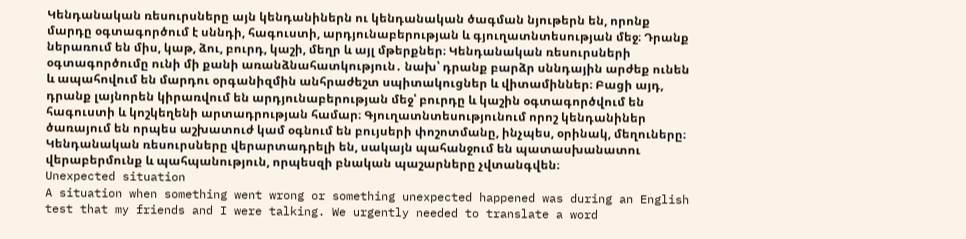Կենդանական ռեսուրսները այն կենդանիներն ու կենդանական ծագման նյութերն են, որոնք մարդը օգտագործում է սննդի, հագուստի, արդյունաբերության և գյուղատնտեսության մեջ։ Դրանք ներառում են միս, կաթ, ձու, բուրդ, կաշի, մեղր և այլ մթերքներ։ Կենդանական ռեսուրսների օգտագործումը ունի մի քանի առանձնահատկություն․ նախ՝ դրանք բարձր սննդային արժեք ունեն և ապահովում են մարդու օրգանիզմին անհրաժեշտ սպիտակուցներ և վիտամիններ։ Բացի այդ, դրանք լայնորեն կիրառվում են արդյունաբերության մեջ՝ բուրդը և կաշին օգտագործվում են հագուստի և կոշկեղենի արտադրության համար։ Գյուղատնտեսությունում որոշ կենդանիներ ծառայում են որպես աշխատուժ կամ օգնում են բույսերի փոշոտմանը, ինչպես, օրինակ, մեղուները։ Կենդանական ռեսուրսները վերարտադրելի են, սակայն պահանջում են պատասխանատու վերաբերմունք և պահպանություն, որպեսզի բնական պաշարները չվտանգվեն։
Unexpected situation
A situation when something went wrong or something unexpected happened was during an English test that my friends and I were talking. We urgently needed to translate a word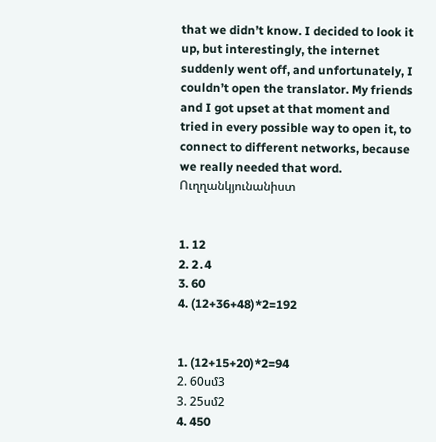that we didn’t know. I decided to look it up, but interestingly, the internet suddenly went off, and unfortunately, I couldn’t open the translator. My friends and I got upset at that moment and tried in every possible way to open it, to connect to different networks, because we really needed that word.
Ուղղանկյունանիստ


1. 12
2. 2․4
3. 60
4. (12+36+48)*2=192


1. (12+15+20)*2=94
2. 60սմ3
3. 25սմ2
4. 450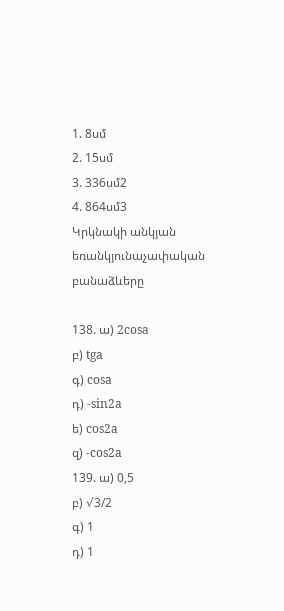1. 8սմ
2. 15սմ
3. 336սմ2
4. 864սմ3
Կրկնակի անկյան եռանկյունաչափական բանաձևերը

138. ա) 2cosa
բ) tga
գ) cosa
դ) -sin2a
ե) cos2a
զ) -cos2a
139. ա) 0,5
բ) √3/2
գ) 1
դ) 1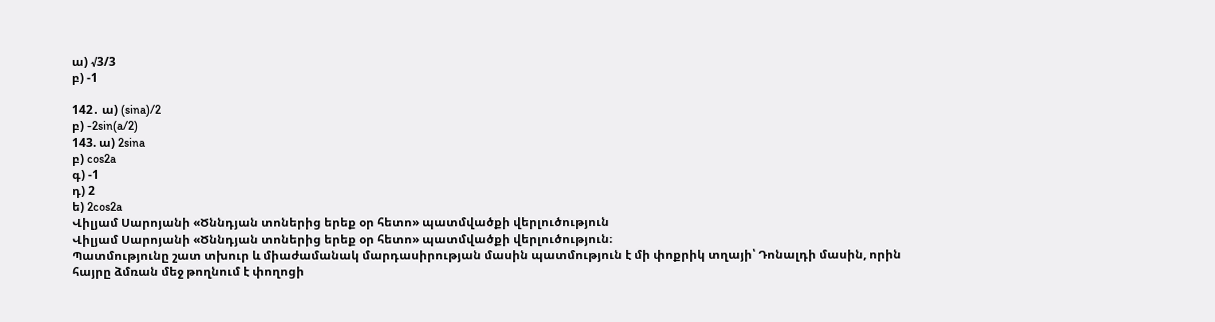ա) √3/3
բ) -1

142․ ա) (sina)/2
բ) -2sin(a/2)
143. ա) 2sina
բ) cos2a
գ) -1
դ) 2
ե) 2cos2a
Վիլյամ Սարոյանի «Ծննդյան տոներից երեք օր հետո» պատմվածքի վերլուծություն
Վիլյամ Սարոյանի «Ծննդյան տոներից երեք օր հետո» պատմվածքի վերլուծություն։
Պատմությունը շատ տխուր և միաժամանակ մարդասիրության մասին պատմություն է մի փոքրիկ տղայի՝ Դոնալդի մասին, որին հայրը ձմռան մեջ թողնում է փողոցի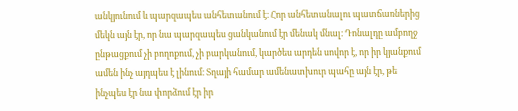անկյունում և պարզապես անհետանում է։ Հոր անհետանալու պատճառներից մեկն այն էր, որ նա պարզապես ցանկանում էր մենակ մնալ։ Դոնալդը ամբողջ ընթացքում չի բողոքում, չի բարկանում, կարծես արդեն սովոր է, որ իր կյանքում ամեն ինչ այդպես է լինում։ Տղայի համար ամենատխուր պահը այն էր, թե ինչպես էր նա փորձում էր իր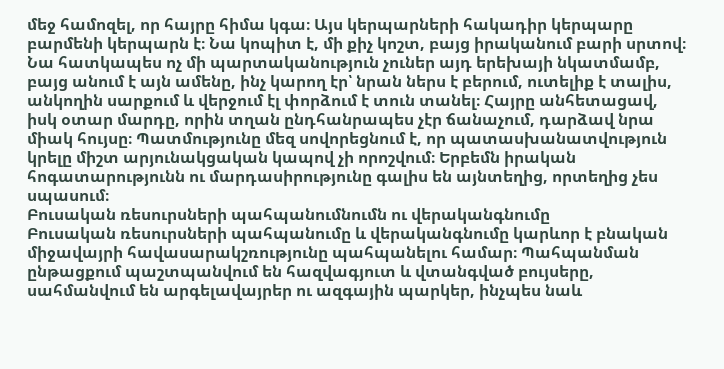մեջ համոզել, որ հայրը հիմա կգա։ Այս կերպարների հակադիր կերպարը բարմենի կերպարն է։ Նա կոպիտ է, մի քիչ կոշտ, բայց իրականում բարի սրտով։ Նա հատկապես ոչ մի պարտականություն չուներ այդ երեխայի նկատմամբ, բայց անում է այն ամենը, ինչ կարող էր՝ նրան ներս է բերում, ուտելիք է տալիս, անկողին սարքում և վերջում էլ փորձում է տուն տանել։ Հայրը անհետացավ, իսկ օտար մարդը, որին տղան ընդհանրապես չէր ճանաչում, դարձավ նրա միակ հույսը։ Պատմությունը մեզ սովորեցնում է, որ պատասխանատվություն կրելը միշտ արյունակցական կապով չի որոշվում։ Երբեմն իրական հոգատարությունն ու մարդասիրությունը գալիս են այնտեղից, որտեղից չես սպասում։
Բուսական ռեսուրսների պահպանումնումն ու վերականգնումը
Բուսական ռեսուրսների պահպանումը և վերականգնումը կարևոր է բնական միջավայրի հավասարակշռությունը պահպանելու համար։ Պահպանման ընթացքում պաշտպանվում են հազվագյուտ և վտանգված բույսերը, սահմանվում են արգելավայրեր ու ազգային պարկեր, ինչպես նաև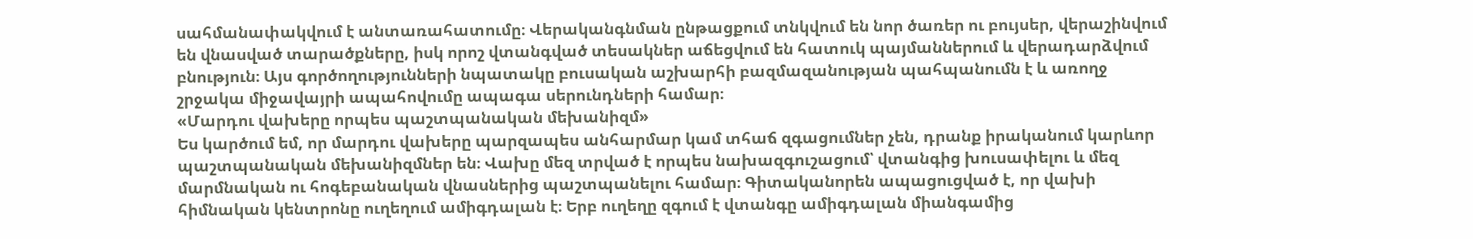սահմանափակվում է անտառահատումը։ Վերականգնման ընթացքում տնկվում են նոր ծառեր ու բույսեր, վերաշինվում են վնասված տարածքները, իսկ որոշ վտանգված տեսակներ աճեցվում են հատուկ պայմաններում և վերադարձվում բնություն։ Այս գործողությունների նպատակը բուսական աշխարհի բազմազանության պահպանումն է և առողջ շրջակա միջավայրի ապահովումը ապագա սերունդների համար։
«Մարդու վախերը որպես պաշտպանական մեխանիզմ»
Ես կարծում եմ, որ մարդու վախերը պարզապես անհարմար կամ տհաճ զգացումներ չեն, դրանք իրականում կարևոր պաշտպանական մեխանիզմներ են։ Վախը մեզ տրված է որպես նախազգուշացում՝ վտանգից խուսափելու և մեզ մարմնական ու հոգեբանական վնասներից պաշտպանելու համար։ Գիտականորեն ապացուցված է, որ վախի հիմնական կենտրոնը ուղեղում ամիգդալան է։ Երբ ուղեղը զգում է վտանգը ամիգդալան միանգամից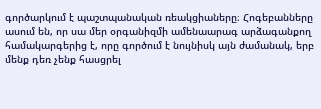գործարկում է պաշտպանական ռեակցիաները։ Հոգեբանները ասում են, որ սա մեր օրգանիզմի ամենաարագ արձագանքող համակարգերից է, որը գործում է նույնիսկ այն ժամանակ, երբ մենք դեռ չենք հասցրել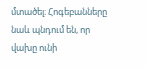մտածել։ Հոգեբանները նաև պնդում են, որ վախը ունի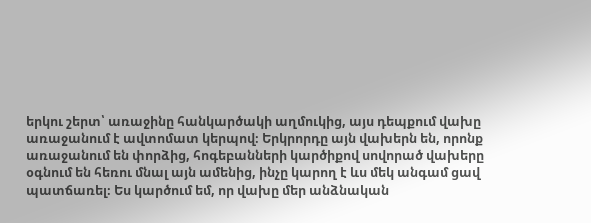երկու շերտ՝ առաջինը հանկարծակի աղմուկից, այս դեպքում վախը առաջանում է ավտոմատ կերպով։ Երկրորդը այն վախերն են, որոնք առաջանում են փորձից, հոգեբանների կարծիքով սովորած վախերը օգնում են հեռու մնալ այն ամենից, ինչը կարող է ևս մեկ անգամ ցավ պատճառել։ Ես կարծում եմ, որ վախը մեր անձնական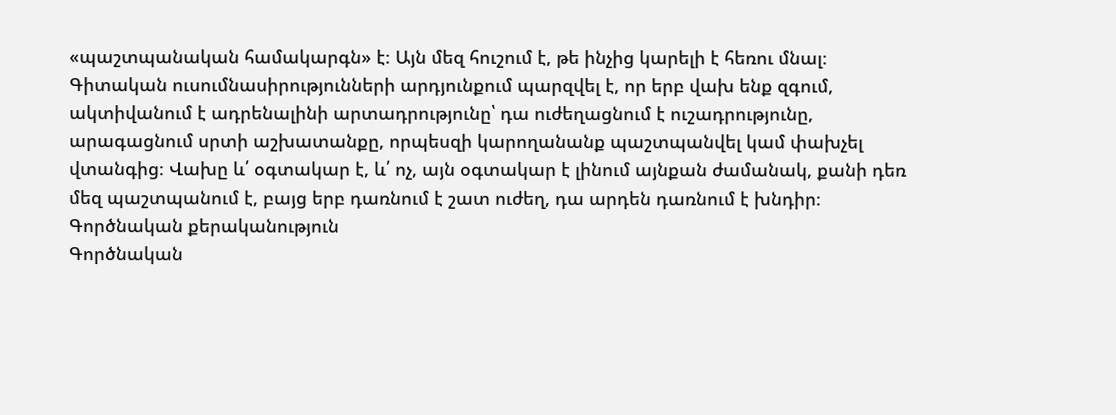«պաշտպանական համակարգն» է։ Այն մեզ հուշում է, թե ինչից կարելի է հեռու մնալ։ Գիտական ուսումնասիրությունների արդյունքում պարզվել է, որ երբ վախ ենք զգում, ակտիվանում է ադրենալինի արտադրությունը՝ դա ուժեղացնում է ուշադրությունը, արագացնում սրտի աշխատանքը, որպեսզի կարողանանք պաշտպանվել կամ փախչել վտանգից։ Վախը և՛ օգտակար է, և՛ ոչ, այն օգտակար է լինում այնքան ժամանակ, քանի դեռ մեզ պաշտպանում է, բայց երբ դառնում է շատ ուժեղ, դա արդեն դառնում է խնդիր։
Գործնական քերականություն
Գործնական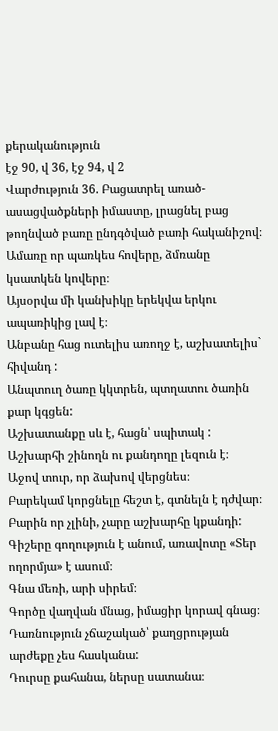քերականություն
էջ 90, վ 36, էջ 94, վ 2
Վարժություն 36. Բացատրել առած-ասացվածքների իմաստը, լրացնել բաց թողնված բառը ընդգծված բառի հականիշով։
Ամառը որ պառկես հովերը, ձմռանը կսատկեն կովերը։
Այսօրվա մի կանխիկը երեկվա երկու ապառիկից լավ է։
Անբանը հաց ուտելիս առողջ է, աշխատելիս` հիվանդ :
Անպտուղ ծառը կկտրեն, պտղատու ծառին քար կգցեն:
Աշխատանքը սև է, հացն՝ սպիտակ :
Աշխարհի շինողն ու քանդողը լեզուն է։
Աջով տուր, որ ձախով վերցնես։
Բարեկամ կորցնելը հեշտ է, գտնելն է դժվար։
Բարին որ չլինի, չարը աշխարհը կքանդի:
Գիշերը գողություն է անում, առավոտը «Տեր ողորմյա» է ասում։
Գնա մեռի, արի սիրեմ։
Գործը վաղվան մնաց, իմացիր կորավ գնաց։
Դառնություն չճաշակած՝ քաղցրության արժեքը չես հասկանա:
Դուրսը քահանա, ներսը սատանա։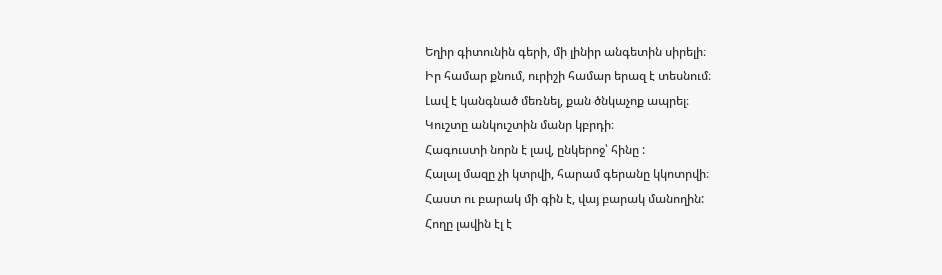Եղիր գիտունին գերի, մի լինիր անգետին սիրելի։
Իր համար քնում, ուրիշի համար երազ է տեսնում։
Լավ է կանգնած մեռնել, քան ծնկաչոք ապրել։
Կուշտը անկուշտին մանր կբրդի։
Հագուստի նորն է լավ, ընկերոջ՝ հինը :
Հալալ մազը չի կտրվի, հարամ գերանը կկոտրվի։
Հաստ ու բարակ մի գին է, վայ բարակ մանողին:
Հողը լավին էլ է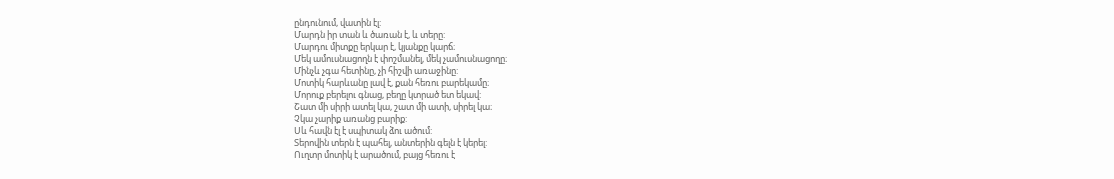ընդունում, վատին էլ:
Մարդն իր տան և ծառան է, և տերը:
Մարդու միտքը երկար է, կյանքը կարճ։
Մեկ ամուսնացողն է փոշմանել, մեկ չամուսնացողը։
Մինչև չգա հետինը, չի հիշվի առաջինը:
Մոտիկ հարևանը լավ է, քան հեռու բարեկամը։
Մորուք բերելու գնաց, բեղը կտրած ետ եկավ:
Շատ մի սիրի ատել կա, շատ մի ատի, սիրել կա։
Չկա չարիք առանց բարիք:
Սև հավն էլ է սպիտակ ձու ածում:
Տերովին տերն է պահել, անտերին գելն է կերել:
Ուղտր մոտիկ է արածում, բայց հեռու է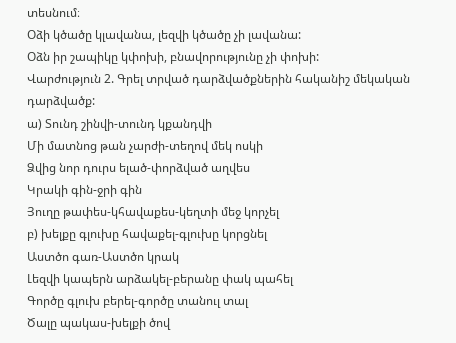տեսնում։
Օձի կծածը կլավանա, լեզվի կծածը չի լավանա:
Օձն իր շապիկը կփոխի, բնավորությունը չի փոխի:
Վարժություն 2. Գրել տրված դարձվածքներին հականիշ մեկական դարձվածք:
ա) Տունդ շինվի-տունդ կքանդվի
Մի մատնոց թան չարժի-տեղով մեկ ոսկի
Ձվից նոր դուրս ելած-փորձված աղվես
Կրակի գին-ջրի գին
Յուղը թափես-կհավաքես-կեղտի մեջ կորչել
բ) խելքը գլուխը հավաքել-գլուխը կորցնել
Աստծո գառ-Աստծո կրակ
Լեզվի կապերն արձակել-բերանը փակ պահել
Գործը գլուխ բերել-գործը տանուլ տալ
Ծալը պակաս-խելքի ծով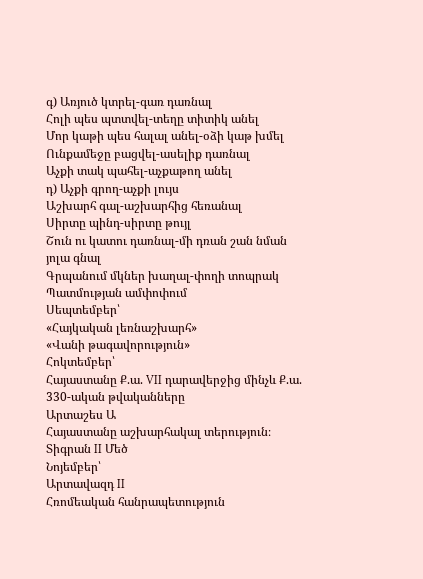գ) Առյուծ կտրել-գառ դառնալ
Հոլի պես պտտվել-տեղը տիտիկ անել
Մոր կաթի պես հալալ անել-օձի կաթ խմել
Ունքամեջը բացվել-ասելիք դառնալ
Աչքի տակ պահել-աչքաթող անել
դ) Աչքի գրող-աչքի լույս
Աշխարհ գալ-աշխարհից հեռանալ
Սիրտը պինդ-սիրտը թույլ
Շուն ու կատու դառնալ-մի դռան շան նման յոլա գնալ
Գրպանում մկներ խաղալ-փողի տոպրակ
Պատմության ամփոփում
Սեպտեմբեր՝
«Հայկական լեռնաշխարհ»
«Վանի թագավորություն»
Հոկտեմբեր՝
Հայաստանը Ք.ա. VII դարավերջից մինչև Ք.ա. 330-ական թվականները
Արտաշես Ա
Հայաստանը աշխարհակալ տերություն։ Տիգրան II Մեծ
Նոյեմբեր՝
Արտավազդ II
Հռոմեական հանրապետություն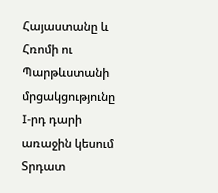Հայաստանը և Հռոմի ու Պարթևստանի մրցակցությունը I-րդ դարի առաջին կեսում
Տրդատ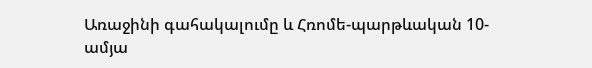Առաջինի գահակալումը և Հռոմե-պարթևական 10-ամյա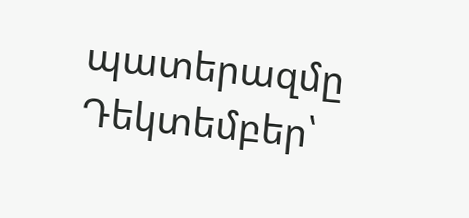պատերազմը
Դեկտեմբեր՝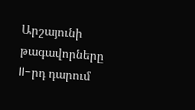Արշայունի թագավորները II-րդ դարում